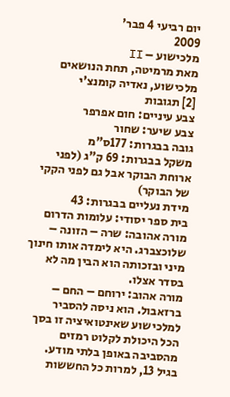יום רביעי 4 פבר'
2009
מלכישוע – II
מאת מרמיטה, תחת הנושאים מלכישוע, נאדיה קומנצ'י
[2] תגובות
צבע עיניים: חום אפרפר
צבע שיער: שחור
גובה בבגרות: 177ס"מ
משקל בבגרות: 69 ק"ג (לפני ארוחת הבוקר אבל גם לפני הקקי של הבוקר)
מידת נעליים בבגרות: 43
בית ספר יסודי: עלומות הדרום
מורה אהובה: שרה – הזונה – שלוכצברג. היא לימדה אותו חינוך מיני ובזכותה הוא הבין מה לא בסדר אצלו.
מורה אהוב: ירוחם – החם – ברזאבול. הוא ניסה להסביר למלכישוע שאינטואיציה זו בסך הכל היכולת לקלוט רמזים מהסביבה באופן בלתי מודע.
בגיל 13, למרות כל החששות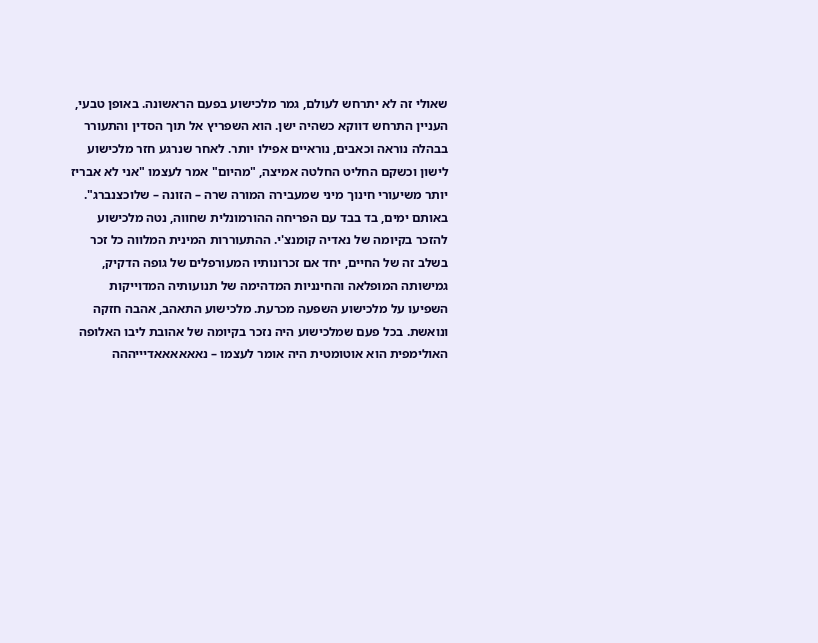שאולי זה לא יתרחש לעולם, גמר מלכישוע בפעם הראשונה. באופן טבעי, העניין התרחש דווקא כשהיה ישן. הוא השפריץ אל תוך הסדין והתעורר בבהלה נוראה וכאבים, נוראיים אפילו יותר. לאחר שנרגע חזר מלכישוע לישון וכשקם החליט החלטה אמיצה, "מהיום" אמר לעצמו "אני לא אבריז יותר משיעורי חינוך מיני שמעבירה המורה שרה – הזונה – שלוכצנברג". באותם ימים, בד בבד עם הפריחה ההורמונלית שחווה, נטה מלכישוע להזכר בקיומה של נאדיה קומנצ'י. ההתעוררות המינית המלווה כל זכר בשלב זה של החיים, יחד אם זכרונותיו המעורפלים של גופה הדקיק, גמישותה המופלאה והחינניות המדהימה של תנועותיה המדוייקות השפיעו על מלכישוע השפעה מכרעת. מלכישוע התאהב, אהבה חזקה ונואשת. בכל פעם שמלכישוע היה נזכר בקיומה של אהובת ליבו האלופה האולימפית הוא אוטומטית היה אומר לעצמו – נאאאאאאדיייההה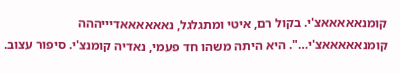קומנאאאאאצ'י. בקול רם, איטי ומתגלגל, נאאאאאאדיייההה קומנאאאאאצ'י…". היא היתה משהו חד פעמי, נאדיה קומנצ'י. סיפור עצוב.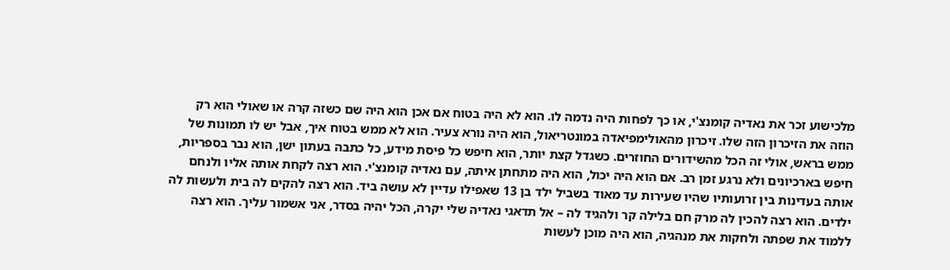מלכישוע זכר את נאדיה קומנצ'י, או כך לפחות היה נדמה לו. הוא לא היה בטוח אם אכן הוא היה שם כשזה קרה או שאולי הוא רק הוזה את הזיכרון הזה שלו. זיכרון מהאולימפיאדה במונטריאול, הוא היה נורא צעיר. הוא לא ממש בטוח איך, אבל יש לו תמונות של ממש בראש, אולי זה הכל מהשידורים החוזרים. כשגדל קצת יותר, הוא חיפש כל פיסת מידע, כל כתבה בעתון ישן, הוא נבר בספריות, חיפש בארכיונים ולא נרגע זמן רב. אם הוא היה יכול, הוא היה מתחתן איתה, עם נאדיה קומנצ'י. הוא רצה לקחת אותה אליו ולנחם אותה בעדינות בין זרועותיו שהיו שעירות עד מאוד בשביל ילד בן 13 שאפילו עדיין לא עושה ביד. הוא רצה להקים לה בית ולעשות לה ילדים. הוא רצה להכין לה מרק חם בלילה קר ולהגיד לה – אל תדאגי נאדיה שלי יקרה, הכל יהיה בסדר, אני אשמור עליך. הוא רצה ללמוד את שפתה ולחקות את מנהגיה, הוא היה מוכן לעשות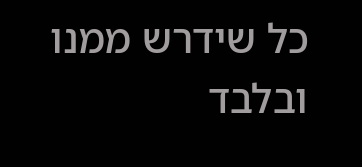כל שידרש ממנו ובלבד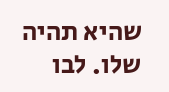שהיא תהיה שלו. לבו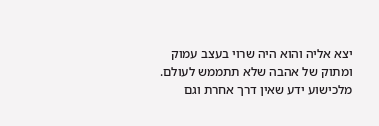יצא אליה והוא היה שרוי בעצב עמוק ומתוק של אהבה שלא תתממש לעולם. מלכישוע ידע שאין דרך אחרת וגם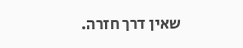שאין דרך חזרה.